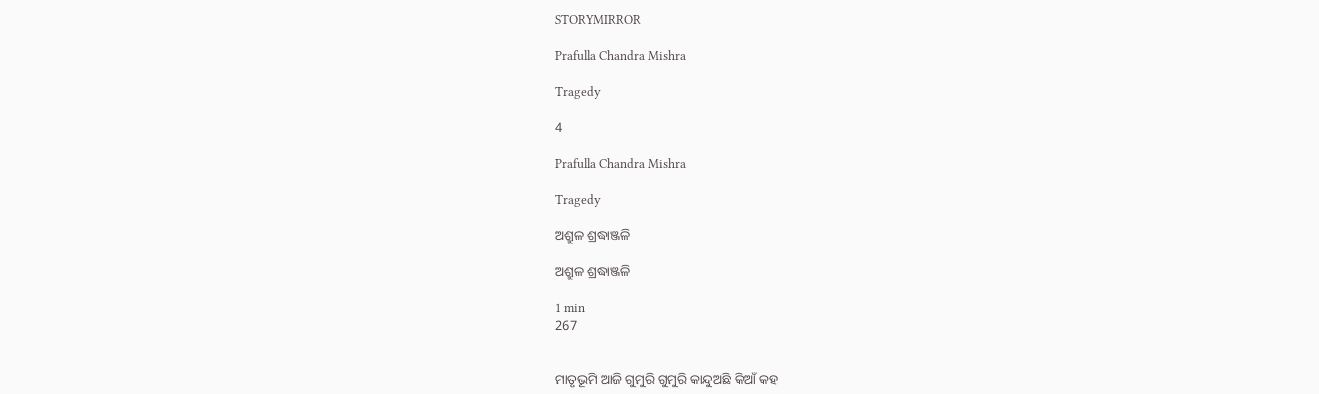STORYMIRROR

Prafulla Chandra Mishra

Tragedy

4

Prafulla Chandra Mishra

Tragedy

ଅଶ୍ରୁଳ ଶ୍ରଦ୍ଧାଞ୍ଜଳି

ଅଶ୍ରୁଳ ଶ୍ରଦ୍ଧାଞ୍ଜଳି

1 min
267


ମାତୃଭୂମି ଆଜି ଗୁମୁରି ଗୁମୁରି କାନ୍ଦୁଅଛି କିଆଁ କହ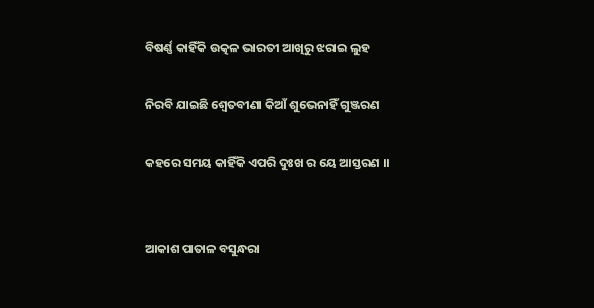ବିଷର୍ଣ୍ଣ କାହିଁକି ଉତ୍କଳ ଭାରତୀ ଆଖିରୁ ଝରାଇ ଲୁହ

ନିରବି ଯାଇଛି ଶ୍ଵେତବୀଣା କିଆଁ ଶୁଭେନାହିଁ ଗୁଞ୍ଜରଣ

କହରେ ସମୟ କାହିଁକି ଏପରି ଦୁଃଖ ର ୟେ ଆସ୍ତରଣ ।।


ଆକାଶ ପାତାଳ ବସୁନ୍ଧରା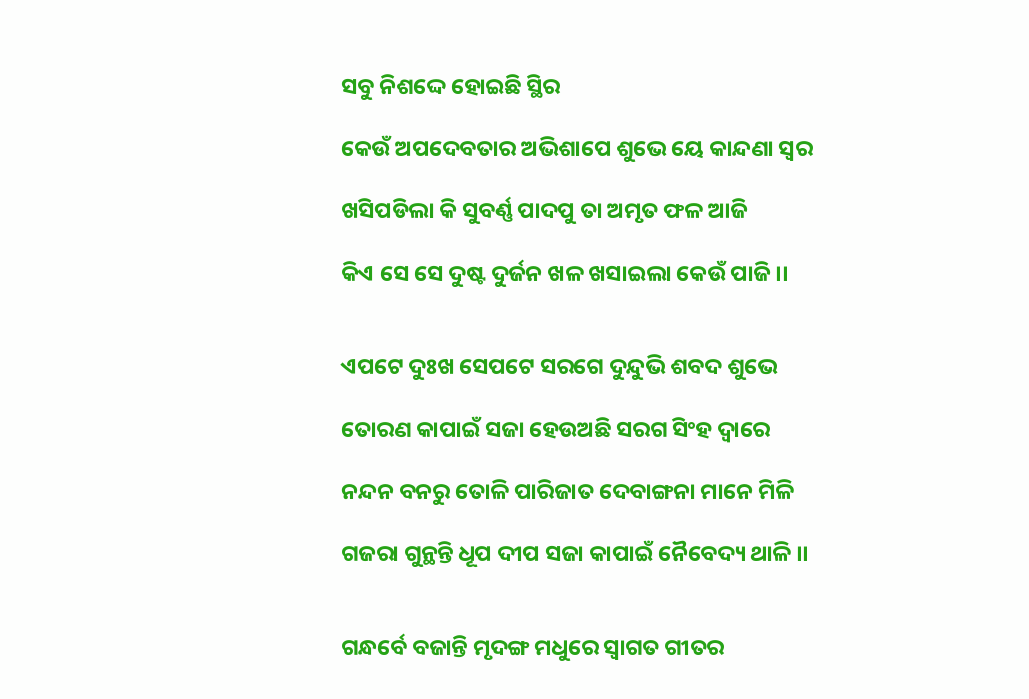ସବୁ ନିଶଦ୍ଦେ ହୋଇଛି ସ୍ଥିର

କେଉଁ ଅପଦେବତାର ଅଭିଶାପେ ଶୁଭେ ୟେ କାନ୍ଦଣା ସ୍ଵର

ଖସିପଡିଲା କି ସୁବର୍ଣ୍ଣ ପାଦପୁ ତା ଅମୃତ ଫଳ ଆଜି

କିଏ ସେ ସେ ଦୁଷ୍ଟ ଦୁର୍ଜନ ଖଳ ଖସାଇଲା କେଉଁ ପାଜି ।।


ଏପଟେ ଦୁଃଖ ସେପଟେ ସରଗେ ଦୁନ୍ଦୁଭି ଶବଦ ଶୁଭେ

ତୋରଣ କାପାଇଁ ସଜା ହେଉଅଛି ସରଗ ସିଂହ ଦ୍ଵାରେ

ନନ୍ଦନ ବନରୁ ତୋଳି ପାରିଜାତ ଦେବାଙ୍ଗନା ମାନେ ମିଳି

ଗଜରା ଗୁନ୍ଥନ୍ତି ଧୂପ ଦୀପ ସଜା କାପାଇଁ ନୈବେଦ୍ୟ ଥାଳି ।।


ଗନ୍ଧର୍ବେ ବଜାନ୍ତି ମୃଦଙ୍ଗ ମଧୁରେ ସ୍ଵାଗତ ଗୀତର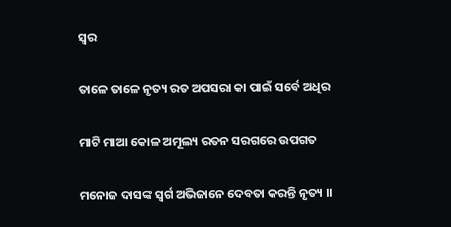ସ୍ଵର

ତାଳେ ତାଳେ ନୃତ୍ୟ ରତ ଅପସରା କା ପାଇଁ ସର୍ବେ ଅଧିର

ମାଟି ମାଆ କୋଳ ଅମୂଲ୍ୟ ରତନ ସରଗରେ ଉପଗତ

ମନୋଜ ଦାସଙ୍କ ସ୍ଵର୍ଗ ଅଭିଜାନେ ଦେବତା କରନ୍ତି ନୃତ୍ୟ ।।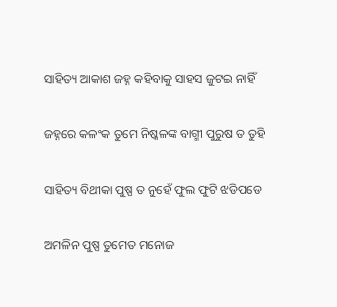ସାହିତ୍ୟ ଆକାଶ ଜହ୍ନ କହିବାକୁ ସାହସ ଜୁଟଇ ନାହିଁ

ଜହ୍ନରେ କଳଂକ ତୁମେ ନିଷ୍କଳଙ୍କ ବାଗ୍ମୀ ପୁରୁଷ ତ ତୁହି

ସାହିତ୍ୟ ବିଥୀକା ପୁଷ୍ପ ତ ନୁହେଁ ଫୁଲ ଫୁଟି ଝଡିପଡେ

ଅମଳିନ ପୁଷ୍ପ ତୁମେତ ମନୋଜ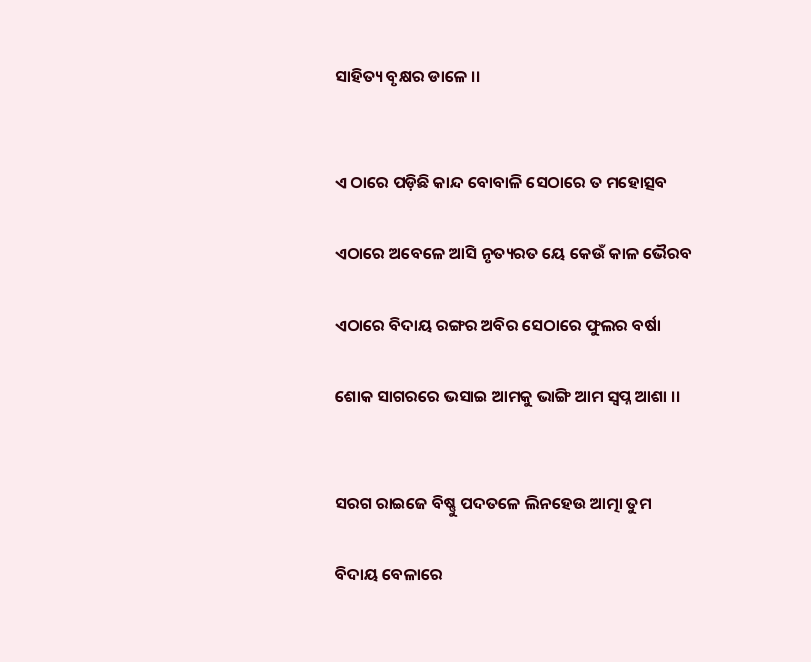ସାହିତ୍ୟ ବୃକ୍ଷର ଡାଳେ ।।


ଏ ଠାରେ ପଡ଼ିଛି କାନ୍ଦ ବୋବାଳି ସେଠାରେ ତ ମହୋତ୍ସବ

ଏଠାରେ ଅବେଳେ ଆସି ନୃତ୍ୟରତ ୟେ କେଉଁ କାଳ ଭୈରବ

ଏଠାରେ ବିଦାୟ ରଙ୍ଗର ଅବିର ସେଠାରେ ଫୁଲର ବର୍ଷା

ଶୋକ ସାଗରରେ ଭସାଇ ଆମକୁ ଭାଙ୍ଗି ଆମ ସ୍ଵପ୍ନ ଆଶା ।।


ସରଗ ରାଇଜେ ବିଷ୍ଣୁ ପଦତଳେ ଲିନହେଉ ଆତ୍ମା ତୁମ

ବିଦାୟ ବେଳାରେ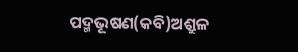ପଦ୍ମଭୂଷଣ(କବି)ଅଶ୍ରୁଳ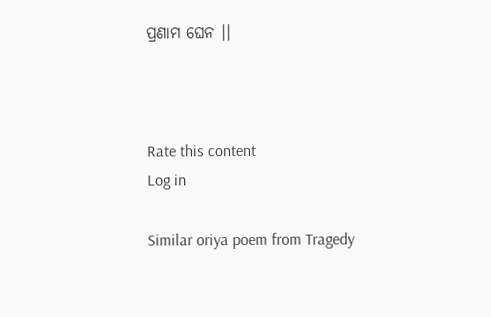ପ୍ରଣାମ ଘେନ ।।



Rate this content
Log in

Similar oriya poem from Tragedy